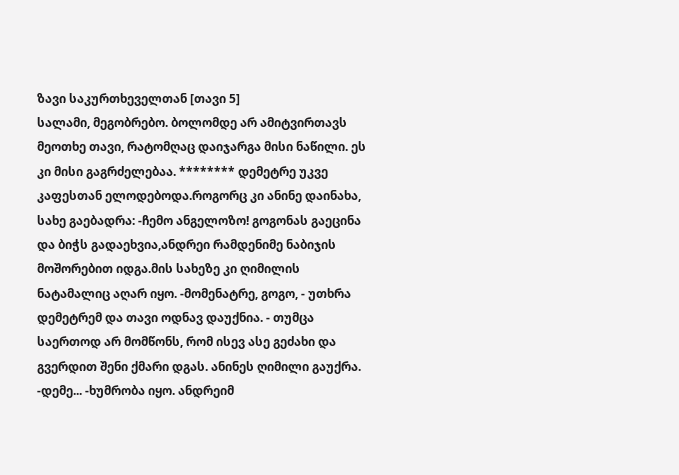ზავი საკურთხეველთან [თავი 5]
სალამი, მეგობრებო. ბოლომდე არ ამიტვირთავს მეოთხე თავი, რატომღაც დაიჯარგა მისი ნაწილი. ეს კი მისი გაგრძელებაა. ******** დემეტრე უკვე კაფესთან ელოდებოდა.როგორც კი ანინე დაინახა, სახე გაებადრა: -ჩემო ანგელოზო! გოგონას გაეცინა და ბიჭს გადაეხვია,ანდრეი რამდენიმე ნაბიჯის მოშორებით იდგა.მის სახეზე კი ღიმილის ნატამალიც აღარ იყო. -მომენატრე, გოგო, - უთხრა დემეტრემ და თავი ოდნავ დაუქნია. - თუმცა საერთოდ არ მომწონს, რომ ისევ ასე გეძახი და გვერდით შენი ქმარი დგას. ანინეს ღიმილი გაუქრა. -დემე... -ხუმრობა იყო. ანდრეიმ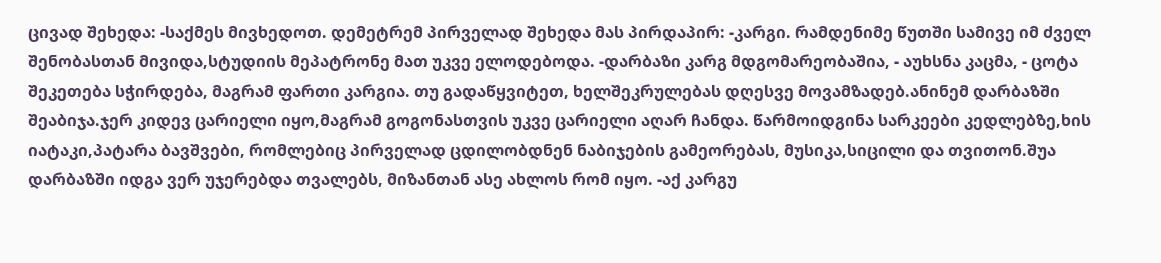ცივად შეხედა: -საქმეს მივხედოთ. დემეტრემ პირველად შეხედა მას პირდაპირ: -კარგი. რამდენიმე წუთში სამივე იმ ძველ შენობასთან მივიდა,სტუდიის მეპატრონე მათ უკვე ელოდებოდა. -დარბაზი კარგ მდგომარეობაშია, - აუხსნა კაცმა, - ცოტა შეკეთება სჭირდება, მაგრამ ფართი კარგია. თუ გადაწყვიტეთ, ხელშეკრულებას დღესვე მოვამზადებ.ანინემ დარბაზში შეაბიჯა.ჯერ კიდევ ცარიელი იყო,მაგრამ გოგონასთვის უკვე ცარიელი აღარ ჩანდა. წარმოიდგინა სარკეები კედლებზე,ხის იატაკი,პატარა ბავშვები, რომლებიც პირველად ცდილობდნენ ნაბიჯების გამეორებას, მუსიკა,სიცილი და თვითონ.შუა დარბაზში იდგა ვერ უჯერებდა თვალებს, მიზანთან ასე ახლოს რომ იყო. -აქ კარგუ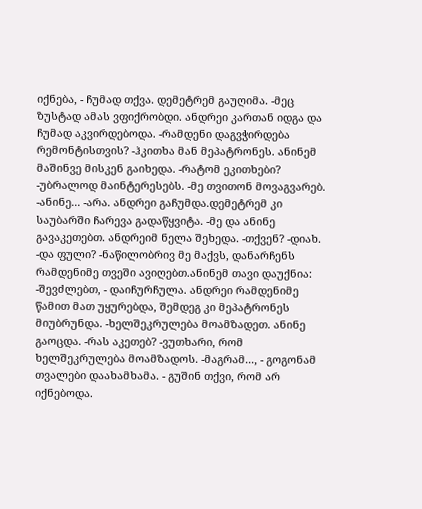იქნება, - ჩუმად თქვა. დემეტრემ გაუღიმა. -მეც ზუსტად ამას ვფიქრობდი. ანდრეი კართან იდგა და ჩუმად აკვირდებოდა. -რამდენი დაგვჭირდება რემონტისთვის? -ჰკითხა მან მეპატრონეს. ანინემ მაშინვე მისკენ გაიხედა. -რატომ ეკითხები? -უბრალოდ მაინტერესებს. -მე თვითონ მოვაგვარებ. -ანინე... -არა. ანდრეი გაჩუმდა.დემეტრემ კი საუბარში ჩარევა გადაწყვიტა. -მე და ანინე გავაკეთებთ. ანდრეიმ ნელა შეხედა. -თქვენ? -დიახ. -და ფული? -ნაწილობრივ მე მაქვს, დანარჩენს რამდენიმე თვეში ავიღებთ.ანინემ თავი დაუქნია: -შევძლებთ, - დაიჩურჩულა. ანდრეი რამდენიმე წამით მათ უყურებდა, შემდეგ კი მეპატრონეს მიუბრუნდა. -ხელშეკრულება მოამზადეთ. ანინე გაოცდა. -რას აკეთებ? -ვუთხარი, რომ ხელშეკრულება მოამზადოს. -მაგრამ..., - გოგონამ თვალები დაახამხამა. - გუშინ თქვი, რომ არ იქნებოდა.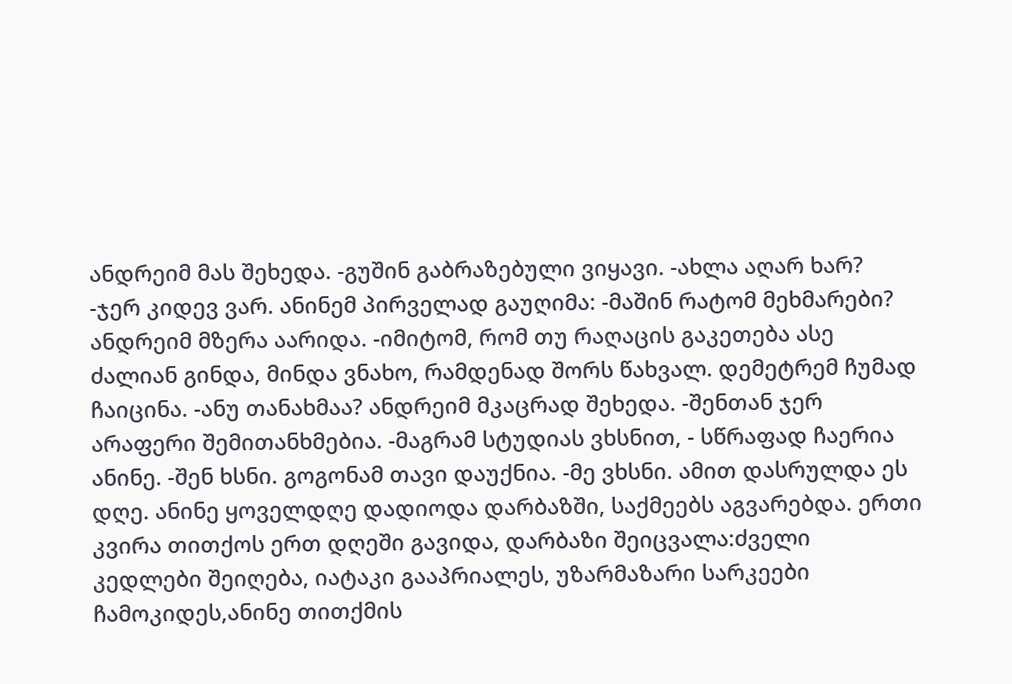ანდრეიმ მას შეხედა. -გუშინ გაბრაზებული ვიყავი. -ახლა აღარ ხარ? -ჯერ კიდევ ვარ. ანინემ პირველად გაუღიმა: -მაშინ რატომ მეხმარები? ანდრეიმ მზერა აარიდა. -იმიტომ, რომ თუ რაღაცის გაკეთება ასე ძალიან გინდა, მინდა ვნახო, რამდენად შორს წახვალ. დემეტრემ ჩუმად ჩაიცინა. -ანუ თანახმაა? ანდრეიმ მკაცრად შეხედა. -შენთან ჯერ არაფერი შემითანხმებია. -მაგრამ სტუდიას ვხსნით, - სწრაფად ჩაერია ანინე. -შენ ხსნი. გოგონამ თავი დაუქნია. -მე ვხსნი. ამით დასრულდა ეს დღე. ანინე ყოველდღე დადიოდა დარბაზში, საქმეებს აგვარებდა. ერთი კვირა თითქოს ერთ დღეში გავიდა, დარბაზი შეიცვალა:ძველი კედლები შეიღება, იატაკი გააპრიალეს, უზარმაზარი სარკეები ჩამოკიდეს,ანინე თითქმის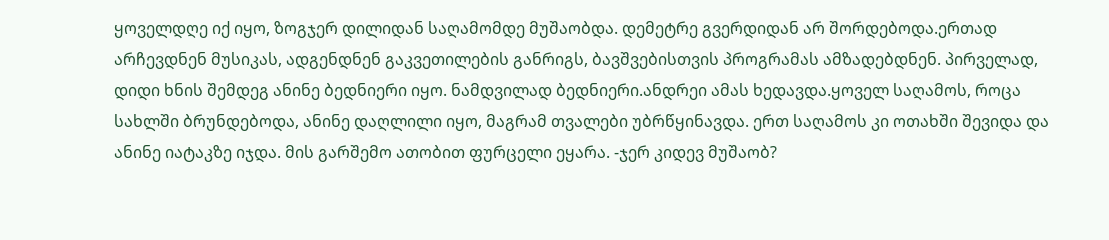ყოველდღე იქ იყო, ზოგჯერ დილიდან საღამომდე მუშაობდა. დემეტრე გვერდიდან არ შორდებოდა.ერთად არჩევდნენ მუსიკას, ადგენდნენ გაკვეთილების განრიგს, ბავშვებისთვის პროგრამას ამზადებდნენ. პირველად, დიდი ხნის შემდეგ ანინე ბედნიერი იყო. ნამდვილად ბედნიერი.ანდრეი ამას ხედავდა.ყოველ საღამოს, როცა სახლში ბრუნდებოდა, ანინე დაღლილი იყო, მაგრამ თვალები უბრწყინავდა. ერთ საღამოს კი ოთახში შევიდა და ანინე იატაკზე იჯდა. მის გარშემო ათობით ფურცელი ეყარა. -ჯერ კიდევ მუშაობ?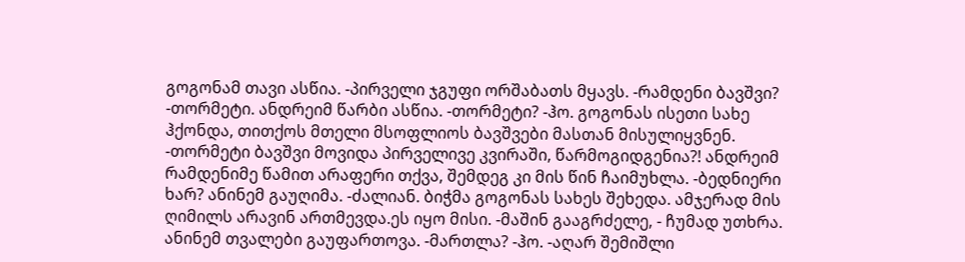გოგონამ თავი ასწია. -პირველი ჯგუფი ორშაბათს მყავს. -რამდენი ბავშვი? -თორმეტი. ანდრეიმ წარბი ასწია. -თორმეტი? -ჰო. გოგონას ისეთი სახე ჰქონდა, თითქოს მთელი მსოფლიოს ბავშვები მასთან მისულიყვნენ. -თორმეტი ბავშვი მოვიდა პირველივე კვირაში, წარმოგიდგენია?! ანდრეიმ რამდენიმე წამით არაფერი თქვა, შემდეგ კი მის წინ ჩაიმუხლა. -ბედნიერი ხარ? ანინემ გაუღიმა. -ძალიან. ბიჭმა გოგონას სახეს შეხედა. ამჯერად მის ღიმილს არავინ ართმევდა.ეს იყო მისი. -მაშინ გააგრძელე, - ჩუმად უთხრა. ანინემ თვალები გაუფართოვა. -მართლა? -ჰო. -აღარ შემიშლი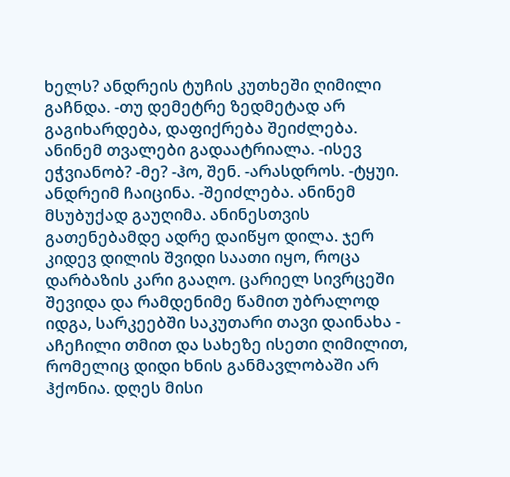ხელს? ანდრეის ტუჩის კუთხეში ღიმილი გაჩნდა. -თუ დემეტრე ზედმეტად არ გაგიხარდება, დაფიქრება შეიძლება. ანინემ თვალები გადაატრიალა. -ისევ ეჭვიანობ? -მე? -ჰო, შენ. -არასდროს. -ტყუი. ანდრეიმ ჩაიცინა. -შეიძლება. ანინემ მსუბუქად გაუღიმა. ანინესთვის გათენებამდე ადრე დაიწყო დილა. ჯერ კიდევ დილის შვიდი საათი იყო, როცა დარბაზის კარი გააღო. ცარიელ სივრცეში შევიდა და რამდენიმე წამით უბრალოდ იდგა, სარკეებში საკუთარი თავი დაინახა - აჩეჩილი თმით და სახეზე ისეთი ღიმილით, რომელიც დიდი ხნის განმავლობაში არ ჰქონია. დღეს მისი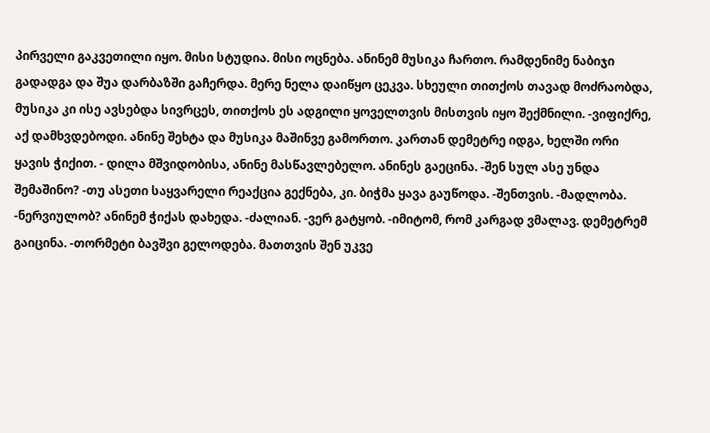პირველი გაკვეთილი იყო. მისი სტუდია. მისი ოცნება. ანინემ მუსიკა ჩართო. რამდენიმე ნაბიჯი გადადგა და შუა დარბაზში გაჩერდა. მერე ნელა დაიწყო ცეკვა. სხეული თითქოს თავად მოძრაობდა, მუსიკა კი ისე ავსებდა სივრცეს, თითქოს ეს ადგილი ყოველთვის მისთვის იყო შექმნილი. -ვიფიქრე, აქ დამხვდებოდი. ანინე შეხტა და მუსიკა მაშინვე გამორთო. კართან დემეტრე იდგა, ხელში ორი ყავის ჭიქით. - დილა მშვიდობისა, ანინე მასწავლებელო. ანინეს გაეცინა. -შენ სულ ასე უნდა შემაშინო? -თუ ასეთი საყვარელი რეაქცია გექნება, კი. ბიჭმა ყავა გაუწოდა. -შენთვის. -მადლობა. -ნერვიულობ? ანინემ ჭიქას დახედა. -ძალიან. -ვერ გატყობ. -იმიტომ, რომ კარგად ვმალავ. დემეტრემ გაიცინა. -თორმეტი ბავშვი გელოდება. მათთვის შენ უკვე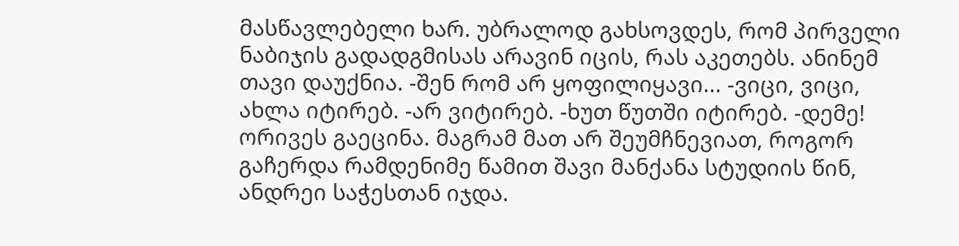მასწავლებელი ხარ. უბრალოდ გახსოვდეს, რომ პირველი ნაბიჯის გადადგმისას არავინ იცის, რას აკეთებს. ანინემ თავი დაუქნია. -შენ რომ არ ყოფილიყავი... -ვიცი, ვიცი, ახლა იტირებ. -არ ვიტირებ. -ხუთ წუთში იტირებ. -დემე! ორივეს გაეცინა. მაგრამ მათ არ შეუმჩნევიათ, როგორ გაჩერდა რამდენიმე წამით შავი მანქანა სტუდიის წინ, ანდრეი საჭესთან იჯდა.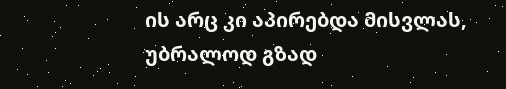ის არც კი აპირებდა მისვლას, უბრალოდ გზად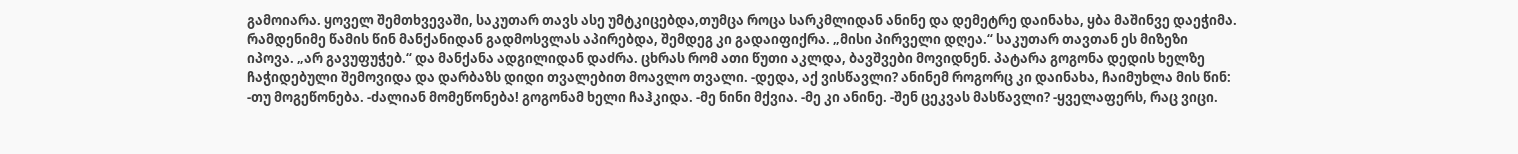გამოიარა. ყოველ შემთხვევაში, საკუთარ თავს ასე უმტკიცებდა,თუმცა როცა სარკმლიდან ანინე და დემეტრე დაინახა, ყბა მაშინვე დაეჭიმა. რამდენიმე წამის წინ მანქანიდან გადმოსვლას აპირებდა, შემდეგ კი გადაიფიქრა. „მისი პირველი დღეა.“ საკუთარ თავთან ეს მიზეზი იპოვა. „არ გავუფუჭებ.“ და მანქანა ადგილიდან დაძრა. ცხრას რომ ათი წუთი აკლდა, ბავშვები მოვიდნენ. პატარა გოგონა დედის ხელზე ჩაჭიდებული შემოვიდა და დარბაზს დიდი თვალებით მოავლო თვალი. -დედა, აქ ვისწავლი? ანინემ როგორც კი დაინახა, ჩაიმუხლა მის წინ: -თუ მოგეწონება. -ძალიან მომეწონება! გოგონამ ხელი ჩაჰკიდა. -მე ნინი მქვია. -მე კი ანინე. -შენ ცეკვას მასწავლი? -ყველაფერს, რაც ვიცი.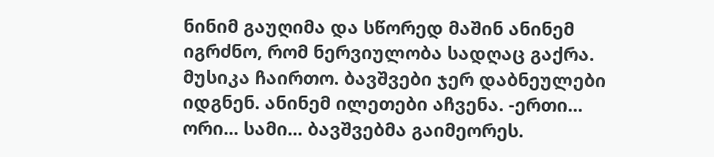ნინიმ გაუღიმა და სწორედ მაშინ ანინემ იგრძნო, რომ ნერვიულობა სადღაც გაქრა. მუსიკა ჩაირთო. ბავშვები ჯერ დაბნეულები იდგნენ. ანინემ ილეთები აჩვენა. -ერთი... ორი... სამი... ბავშვებმა გაიმეორეს.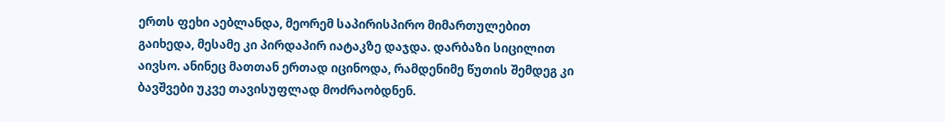ერთს ფეხი აებლანდა, მეორემ საპირისპირო მიმართულებით გაიხედა, მესამე კი პირდაპირ იატაკზე დაჯდა. დარბაზი სიცილით აივსო. ანინეც მათთან ერთად იცინოდა, რამდენიმე წუთის შემდეგ კი ბავშვები უკვე თავისუფლად მოძრაობდნენ.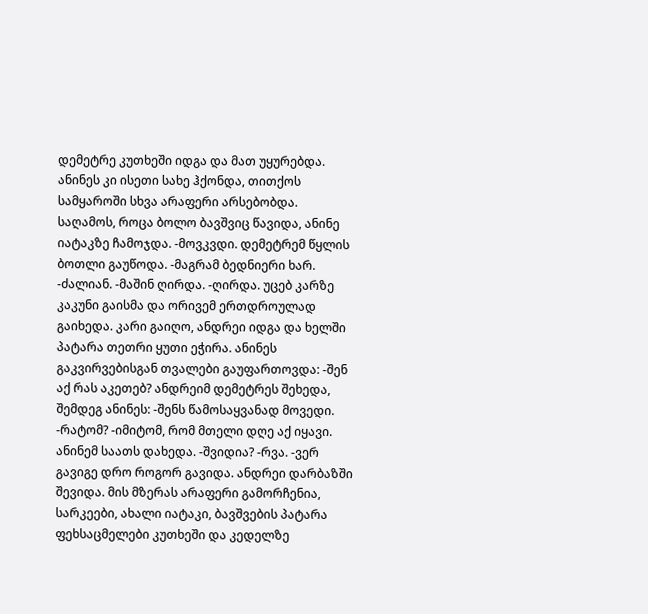დემეტრე კუთხეში იდგა და მათ უყურებდა. ანინეს კი ისეთი სახე ჰქონდა, თითქოს სამყაროში სხვა არაფერი არსებობდა. საღამოს, როცა ბოლო ბავშვიც წავიდა, ანინე იატაკზე ჩამოჯდა. -მოვკვდი. დემეტრემ წყლის ბოთლი გაუწოდა. -მაგრამ ბედნიერი ხარ. -ძალიან. -მაშინ ღირდა. -ღირდა. უცებ კარზე კაკუნი გაისმა და ორივემ ერთდროულად გაიხედა. კარი გაიღო, ანდრეი იდგა და ხელში პატარა თეთრი ყუთი ეჭირა. ანინეს გაკვირვებისგან თვალები გაუფართოვდა: -შენ აქ რას აკეთებ? ანდრეიმ დემეტრეს შეხედა, შემდეგ ანინეს: -შენს წამოსაყვანად მოვედი. -რატომ? -იმიტომ, რომ მთელი დღე აქ იყავი. ანინემ საათს დახედა. -შვიდია? -რვა. -ვერ გავიგე დრო როგორ გავიდა. ანდრეი დარბაზში შევიდა. მის მზერას არაფერი გამორჩენია, სარკეები, ახალი იატაკი, ბავშვების პატარა ფეხსაცმელები კუთხეში და კედელზე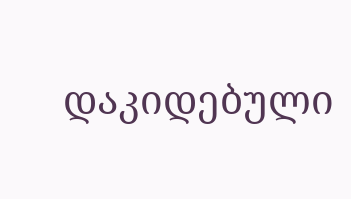დაკიდებული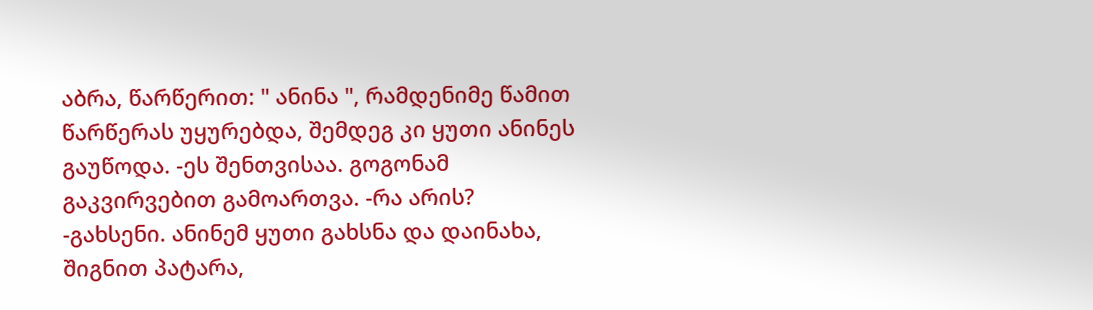აბრა, წარწერით: " ანინა ", რამდენიმე წამით წარწერას უყურებდა, შემდეგ კი ყუთი ანინეს გაუწოდა. -ეს შენთვისაა. გოგონამ გაკვირვებით გამოართვა. -რა არის? -გახსენი. ანინემ ყუთი გახსნა და დაინახა, შიგნით პატარა,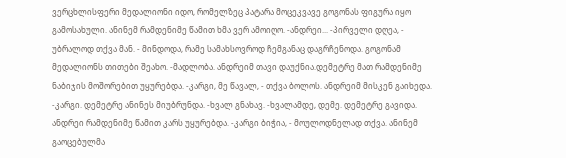ვერცხლისფერი მედალიონი იდო, რომელზეც პატარა მოცეკვავე გოგონას ფიგურა იყო გამოსახული. ანინემ რამდენიმე წამით ხმა ვერ ამოიღო. -ანდრეი... -პირველი დღეა, - უბრალოდ თქვა მან. - მინდოდა, რამე სამახსოვროდ ჩემგანაც დაგრჩენოდა. გოგონამ მედალიონს თითები შეახო. -მადლობა. ანდრეიმ თავი დაუქნია.დემეტრე მათ რამდენიმე ნაბიჯის მოშორებით უყურებდა. -კარგი, მე წავალ, - თქვა ბოლოს. ანდრეიმ მისკენ გაიხედა. -კარგი. დემეტრე ანინეს მიუბრუნდა. -ხვალ გნახავ. -ხვალამდე, დემე. დემეტრე გავიდა. ანდრეი რამდენიმე წამით კარს უყურებდა. -კარგი ბიჭია, - მოულოდნელად თქვა. ანინემ გაოცებულმა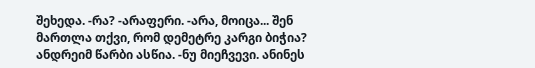შეხედა. -რა? -არაფერი. -არა, მოიცა... შენ მართლა თქვი, რომ დემეტრე კარგი ბიჭია? ანდრეიმ წარბი ასწია. -ნუ მიეჩვევი. ანინეს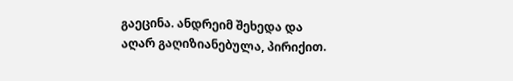გაეცინა. ანდრეიმ შეხედა და აღარ გაღიზიანებულა, პირიქით.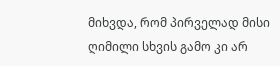მიხვდა, რომ პირველად მისი ღიმილი სხვის გამო კი არ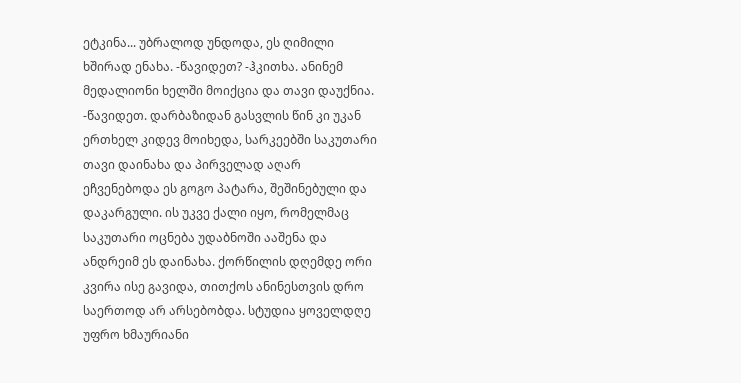ეტკინა... უბრალოდ უნდოდა, ეს ღიმილი ხშირად ენახა. -წავიდეთ? -ჰკითხა. ანინემ მედალიონი ხელში მოიქცია და თავი დაუქნია. -წავიდეთ. დარბაზიდან გასვლის წინ კი უკან ერთხელ კიდევ მოიხედა, სარკეებში საკუთარი თავი დაინახა და პირველად აღარ ეჩვენებოდა ეს გოგო პატარა, შეშინებული და დაკარგული. ის უკვე ქალი იყო, რომელმაც საკუთარი ოცნება უდაბნოში ააშენა და ანდრეიმ ეს დაინახა. ქორწილის დღემდე ორი კვირა ისე გავიდა, თითქოს ანინესთვის დრო საერთოდ არ არსებობდა. სტუდია ყოველდღე უფრო ხმაურიანი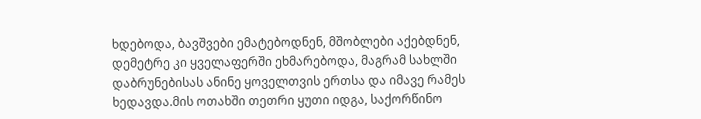ხდებოდა, ბავშვები ემატებოდნენ, მშობლები აქებდნენ, დემეტრე კი ყველაფერში ეხმარებოდა, მაგრამ სახლში დაბრუნებისას ანინე ყოველთვის ერთსა და იმავე რამეს ხედავდა.მის ოთახში თეთრი ყუთი იდგა, საქორწინო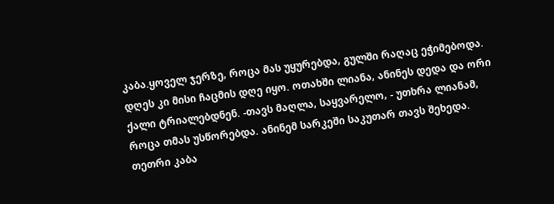კაბა.ყოველ ჯერზე, როცა მას უყურებდა, გულში რაღაც ეჭიმებოდა. დღეს კი მისი ჩაცმის დღე იყო. ოთახში ლიანა, ანინეს დედა და ორი ქალი ტრიალებდნენ. -თავს მაღლა, საყვარელო, - უთხრა ლიანამ, როცა თმას უსწორებდა. ანინემ სარკეში საკუთარ თავს შეხედა. თეთრი კაბა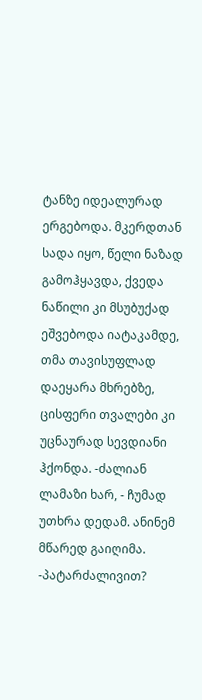ტანზე იდეალურად ერგებოდა. მკერდთან სადა იყო, წელი ნაზად გამოჰყავდა, ქვედა ნაწილი კი მსუბუქად ეშვებოდა იატაკამდე, თმა თავისუფლად დაეყარა მხრებზე, ცისფერი თვალები კი უცნაურად სევდიანი ჰქონდა. -ძალიან ლამაზი ხარ, - ჩუმად უთხრა დედამ. ანინემ მწარედ გაიღიმა. -პატარძალივით?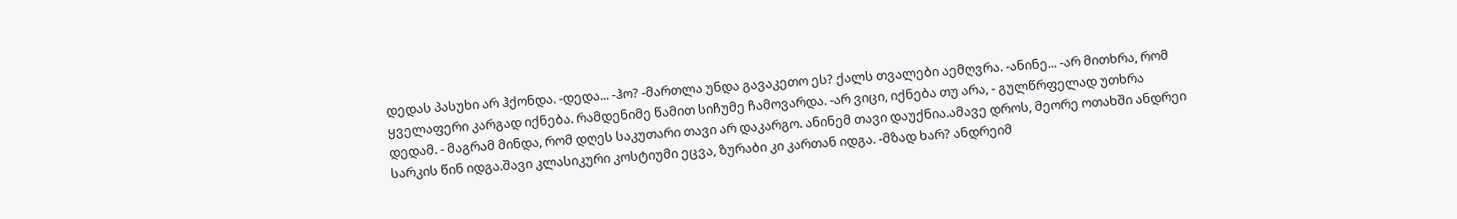დედას პასუხი არ ჰქონდა. -დედა... -ჰო? -მართლა უნდა გავაკეთო ეს? ქალს თვალები აემღვრა. -ანინე... -არ მითხრა, რომ ყველაფერი კარგად იქნება. რამდენიმე წამით სიჩუმე ჩამოვარდა. -არ ვიცი, იქნება თუ არა, - გულწრფელად უთხრა დედამ. - მაგრამ მინდა, რომ დღეს საკუთარი თავი არ დაკარგო. ანინემ თავი დაუქნია.ამავე დროს, მეორე ოთახში ანდრეი სარკის წინ იდგა.შავი კლასიკური კოსტიუმი ეცვა, ზურაბი კი კართან იდგა. -მზად ხარ? ანდრეიმ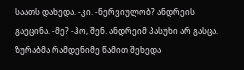საათს დახედა. -კი. -ნერვიულობ? ანდრეის გაეცინა. -მე? -ჰო, შენ. ანდრეიმ პასუხი არ გასცა. ზურაბმა რამდენიმე წამით შეხედა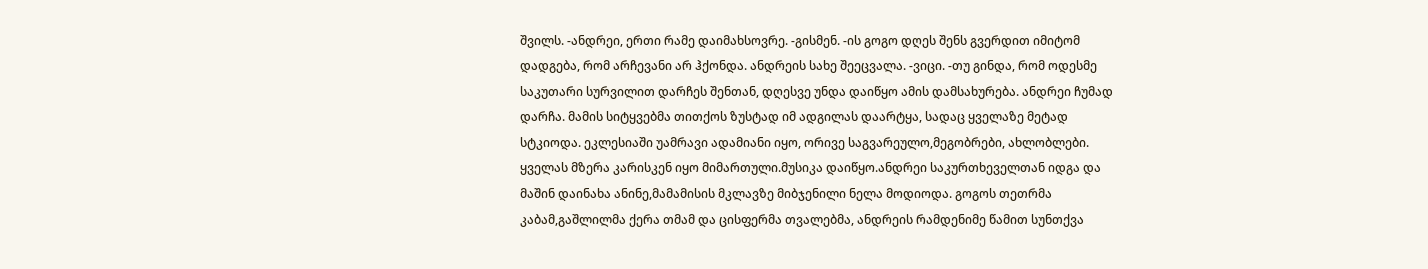შვილს. -ანდრეი, ერთი რამე დაიმახსოვრე. -გისმენ. -ის გოგო დღეს შენს გვერდით იმიტომ დადგება, რომ არჩევანი არ ჰქონდა. ანდრეის სახე შეეცვალა. -ვიცი. -თუ გინდა, რომ ოდესმე საკუთარი სურვილით დარჩეს შენთან, დღესვე უნდა დაიწყო ამის დამსახურება. ანდრეი ჩუმად დარჩა. მამის სიტყვებმა თითქოს ზუსტად იმ ადგილას დაარტყა, სადაც ყველაზე მეტად სტკიოდა. ეკლესიაში უამრავი ადამიანი იყო, ორივე საგვარეულო,მეგობრები, ახლობლები. ყველას მზერა კარისკენ იყო მიმართული.მუსიკა დაიწყო.ანდრეი საკურთხეველთან იდგა და მაშინ დაინახა ანინე,მამამისის მკლავზე მიბჯენილი ნელა მოდიოდა. გოგოს თეთრმა კაბამ,გაშლილმა ქერა თმამ და ცისფერმა თვალებმა, ანდრეის რამდენიმე წამით სუნთქვა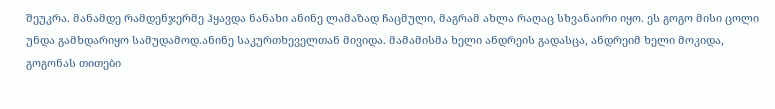შეუკრა. მანამდე რამდენჯერმე ჰყავდა ნანახი ანინე ლამაზად ჩაცმული, მაგრამ ახლა რაღაც სხვანაირი იყო. ეს გოგო მისი ცოლი უნდა გამხდარიყო სამუდამოდ.ანინე საკურთხეველთან მივიდა. მამამისმა ხელი ანდრეის გადასცა, ანდრეიმ ხელი მოკიდა, გოგონას თითები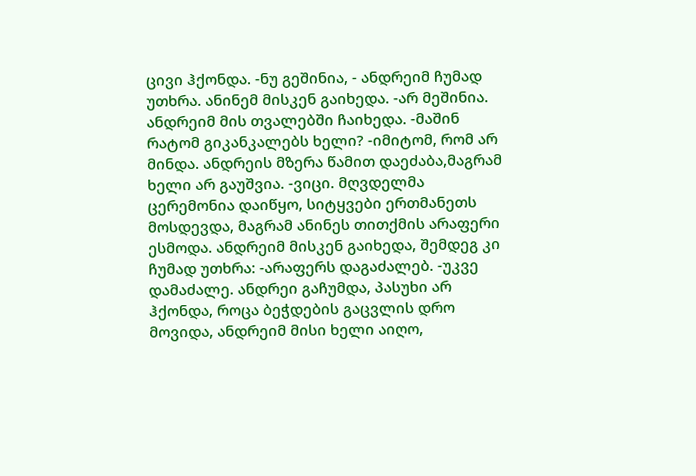ცივი ჰქონდა. -ნუ გეშინია, - ანდრეიმ ჩუმად უთხრა. ანინემ მისკენ გაიხედა. -არ მეშინია. ანდრეიმ მის თვალებში ჩაიხედა. -მაშინ რატომ გიკანკალებს ხელი? -იმიტომ, რომ არ მინდა. ანდრეის მზერა წამით დაეძაბა,მაგრამ ხელი არ გაუშვია. -ვიცი. მღვდელმა ცერემონია დაიწყო, სიტყვები ერთმანეთს მოსდევდა, მაგრამ ანინეს თითქმის არაფერი ესმოდა. ანდრეიმ მისკენ გაიხედა, შემდეგ კი ჩუმად უთხრა: -არაფერს დაგაძალებ. -უკვე დამაძალე. ანდრეი გაჩუმდა, პასუხი არ ჰქონდა, როცა ბეჭდების გაცვლის დრო მოვიდა, ანდრეიმ მისი ხელი აიღო,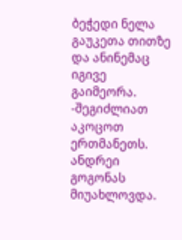ბეჭედი ნელა გაუკეთა თითზე და ანინემაც იგივე გაიმეორა. -შეგიძლიათ აკოცოთ ერთმანეთს. ანდრეი გოგონას მიუახლოვდა.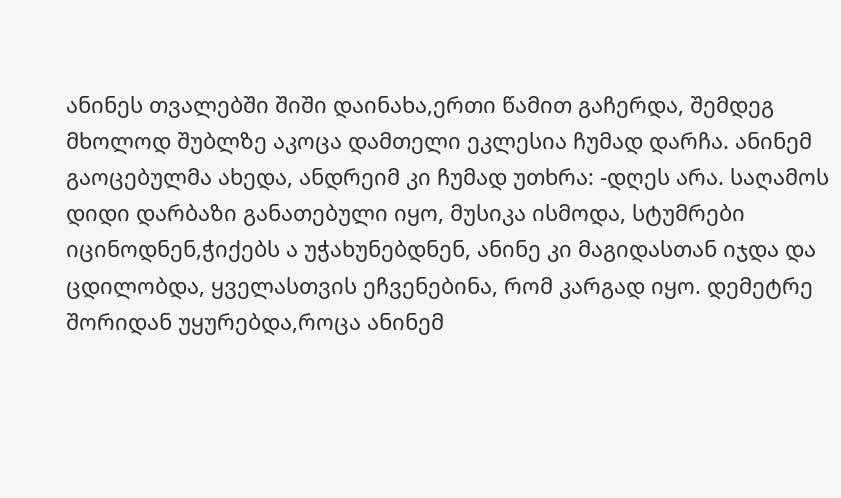ანინეს თვალებში შიში დაინახა,ერთი წამით გაჩერდა, შემდეგ მხოლოდ შუბლზე აკოცა დამთელი ეკლესია ჩუმად დარჩა. ანინემ გაოცებულმა ახედა, ანდრეიმ კი ჩუმად უთხრა: -დღეს არა. საღამოს დიდი დარბაზი განათებული იყო, მუსიკა ისმოდა, სტუმრები იცინოდნენ,ჭიქებს ა უჭახუნებდნენ, ანინე კი მაგიდასთან იჯდა და ცდილობდა, ყველასთვის ეჩვენებინა, რომ კარგად იყო. დემეტრე შორიდან უყურებდა,როცა ანინემ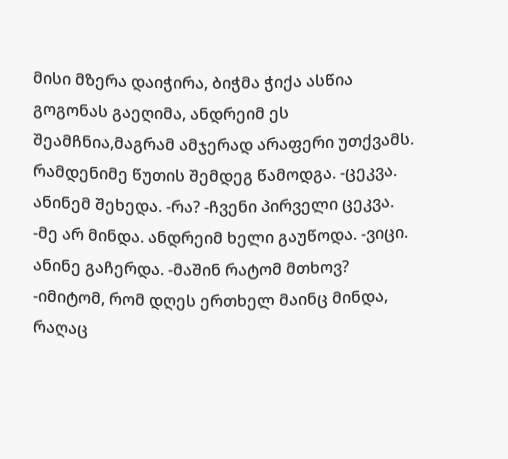მისი მზერა დაიჭირა, ბიჭმა ჭიქა ასწია გოგონას გაეღიმა, ანდრეიმ ეს შეამჩნია,მაგრამ ამჯერად არაფერი უთქვამს. რამდენიმე წუთის შემდეგ წამოდგა. -ცეკვა. ანინემ შეხედა. -რა? -ჩვენი პირველი ცეკვა. -მე არ მინდა. ანდრეიმ ხელი გაუწოდა. -ვიცი. ანინე გაჩერდა. -მაშინ რატომ მთხოვ? -იმიტომ, რომ დღეს ერთხელ მაინც მინდა, რაღაც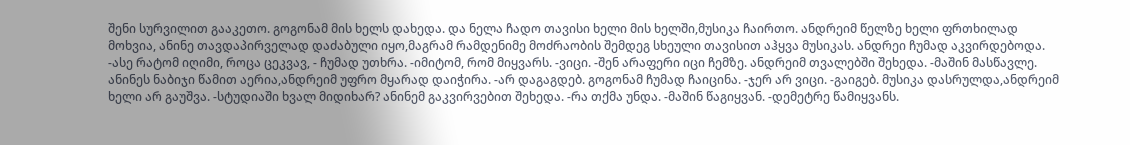შენი სურვილით გააკეთო. გოგონამ მის ხელს დახედა. და ნელა ჩადო თავისი ხელი მის ხელში,მუსიკა ჩაირთო. ანდრეიმ წელზე ხელი ფრთხილად მოხვია, ანინე თავდაპირველად დაძაბული იყო,მაგრამ რამდენიმე მოძრაობის შემდეგ სხეული თავისით აჰყვა მუსიკას. ანდრეი ჩუმად აკვირდებოდა. -ასე რატომ იღიმი, როცა ცეკვავ, - ჩუმად უთხრა. -იმიტომ, რომ მიყვარს. -ვიცი. -შენ არაფერი იცი ჩემზე. ანდრეიმ თვალებში შეხედა. -მაშინ მასწავლე. ანინეს ნაბიჯი წამით აერია,ანდრეიმ უფრო მყარად დაიჭირა. -არ დაგაგდებ. გოგონამ ჩუმად ჩაიცინა. -ჯერ არ ვიცი. -გაიგებ. მუსიკა დასრულდა,ანდრეიმ ხელი არ გაუშვა. -სტუდიაში ხვალ მიდიხარ? ანინემ გაკვირვებით შეხედა. -რა თქმა უნდა. -მაშინ წაგიყვან. -დემეტრე წამიყვანს.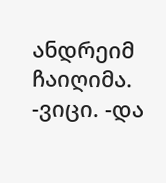ანდრეიმ ჩაიღიმა. -ვიცი. -და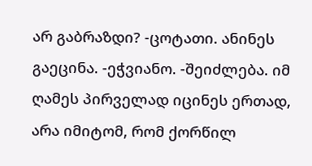არ გაბრაზდი? -ცოტათი. ანინეს გაეცინა. -ეჭვიანო. -შეიძლება. იმ ღამეს პირველად იცინეს ერთად, არა იმიტომ, რომ ქორწილ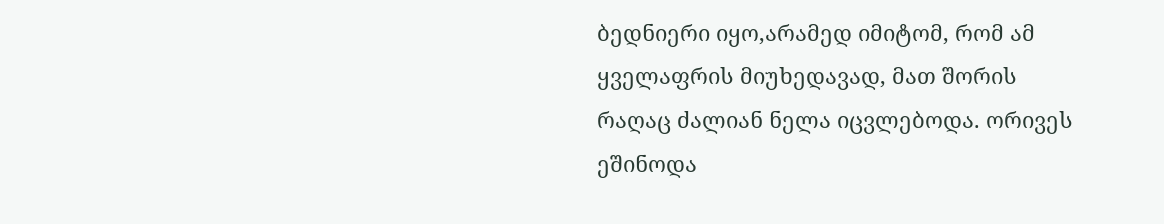ბედნიერი იყო,არამედ იმიტომ, რომ ამ ყველაფრის მიუხედავად, მათ შორის რაღაც ძალიან ნელა იცვლებოდა. ორივეს ეშინოდა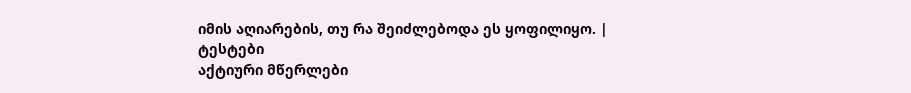იმის აღიარების, თუ რა შეიძლებოდა ეს ყოფილიყო. |
ტესტები
აქტიური მწერლები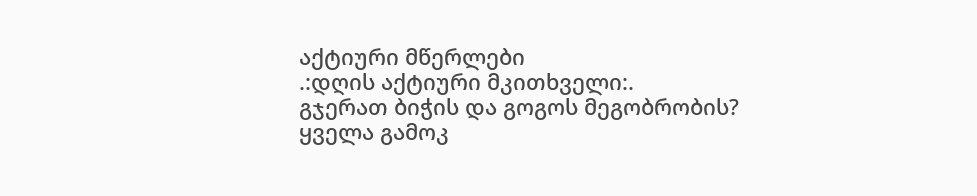აქტიური მწერლები
.:დღის აქტიური მკითხველი:.
გჯერათ ბიჭის და გოგოს მეგობრობის?
ყველა გამოკ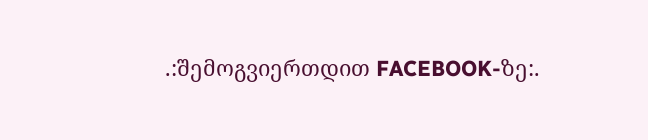.:შემოგვიერთდით FACEBOOK-ზე:.